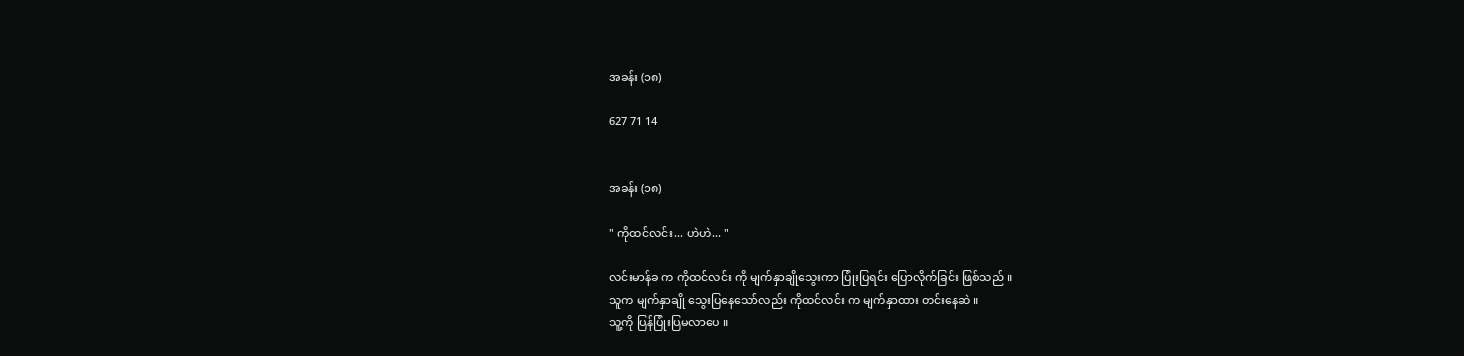အခန်း (၁၈)

627 71 14


အခန်း (၁၈)

" ကိုထင်လင်း... ဟဲဟဲ... "

လင်းမာန်ခ က ကိုထင်လင်း ကို မျက်နှာချိုသွေးကာ ပြုံးပြရင်း ပြောလိုက်ခြင်း ဖြစ်သည် ။
သူက မျက်နှာချို သွေးပြနေသော်လည်း ကိုထင်လင်း က မျက်နှာထား တင်းနေဆဲ ။
သူ့ကို ပြန်ပြုံးပြမလာပေ ။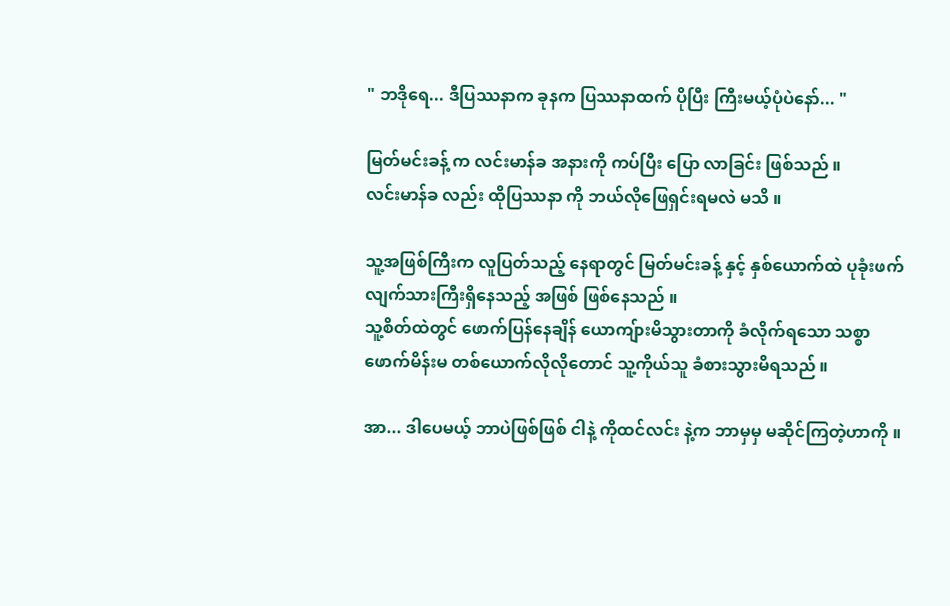" ဘဒိုရေ... ဒီပြဿနာက ခုနက ပြဿနာထက် ပိုပြီး ကြီးမယ့်ပုံပဲနော်... "

မြတ်မင်းခန့် က လင်းမာန်ခ အနားကို ကပ်ပြီး ပြော လာခြင်း ဖြစ်သည် ။
လင်းမာန်ခ လည်း ထိုပြဿနာ ကို ဘယ်လိုဖြေရှင်းရမလဲ မသိ ။

သူ့အဖြစ်ကြီးက လူပြတ်သည့် နေရာတွင် မြတ်မင်းခန့် နှင့် နှစ်ယောက်ထဲ ပုခုံးဖက်လျက်သားကြီးရှိနေသည့် အဖြစ် ဖြစ်နေသည် ။
သူ့စိတ်ထဲတွင် ဖောက်ပြန်နေချိန် ယောကျ်ားမိသွားတာကို ခံလိုက်ရသော သစ္စာဖောက်မိန်းမ တစ်ယောက်လိုလိုတောင် သူ့ကိုယ်သူ ခံစားသွားမိရသည် ။

အာ... ဒါပေမယ့် ဘာပဲဖြစ်ဖြစ် ငါနဲ့ ကိုထင်လင်း နဲ့က ဘာမှမှ မဆိုင်ကြတဲ့ဟာကို ။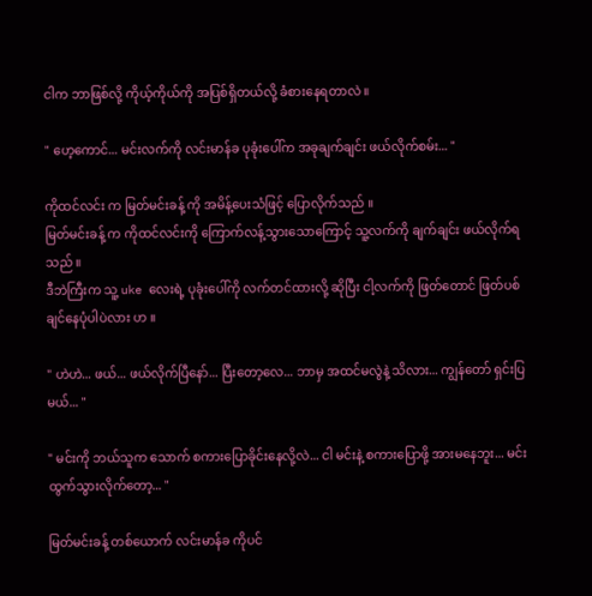ငါက ဘာဖြစ်လို့ ကိုယ့်ကိုယ်ကို အပြစ်ရှိတယ်လို့ ခံစားနေရတာလဲ ။

" ဟေ့ကောင်... မင်းလက်ကို လင်းမာန်ခ ပုခုံးပေါ်က အခုချက်ချင်း ဖယ်လိုက်စမ်း... "

ကိုထင်လင်း က မြတ်မင်းခန့် ကို အမိန့်ပေးသံဖြင့် ပြောလိုက်သည် ။
မြတ်မင်းခန့် က ကိုထင်လင်းကို ကြောက်လန့်သွားသောကြောင့် သူ့လက်ကို ချက်ချင်း ဖယ်လိုက်ရသည် ။
ဒီဘဲကြီးက သူ့ uke လေးရဲ့ ပုခုံးပေါ်ကို လက်တင်ထားလို့ ဆိုပြီး ငါ့လက်ကို ဖြတ်တောင် ဖြတ်ပစ်ချင်နေပုံပါပဲလား ဟ ။

" ဟဲဟဲ... ဖယ်... ဖယ်လိုက်ပြီနော်... ပြီးတော့လေ... ဘာမှ အထင်မလွဲနဲ့ သိလား... ကျွန်တော် ရှင်းပြမယ်... "

" မင်းကို ဘယ်သူက သောက် စကားပြောခိုင်းနေလို့လဲ... ငါ မင်းနဲ့ စကားပြောဖို့ အားမနေဘူး... မင်း ထွက်သွားလိုက်တော့... "

မြတ်မင်းခန့် တစ်ယောက် လင်းမာန်ခ ကိုပင်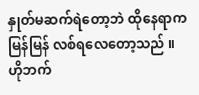နှုတ်မဆက်ရဲတော့ဘဲ ထိုနေရာက မြန်မြန် လစ်ရလေတော့သည် ။
ဟိုဘက်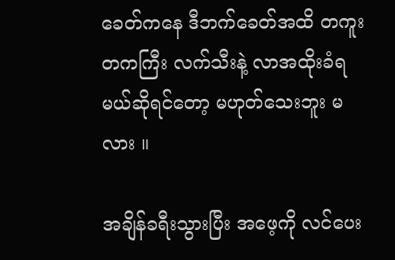ခေတ်ကနေ ဒီဘက်ခေတ်အထိ တကူးတကကြီး လက်သီးနဲ့ လာအထိုးခံရမယ်ဆိုရင်တော့ မဟုတ်သေးဘူး မလား ။

အချိန်ခရီးသွားပြီး အဖေ့ကို လင်ပေး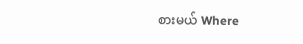စားမယ် Where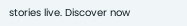stories live. Discover now